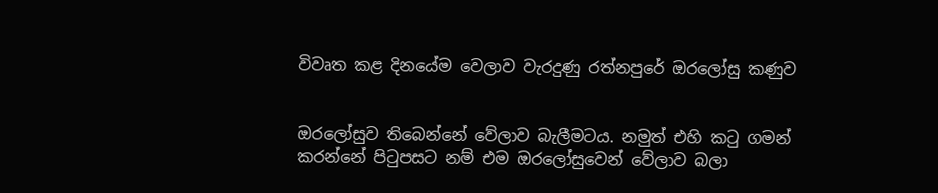විවෘත කළ දිනයේම වෙලාව වැරදුණු රත්නපුරේ ඔරලෝසු කණුව


ඔරලෝසුව තිබෙන්නේ වේලාව බැලීමටය. නමුත් එහි කටු ගමන් කරන්නේ පිටුපසට නම් එම ඔරලෝසුවෙන් වේලාව බලා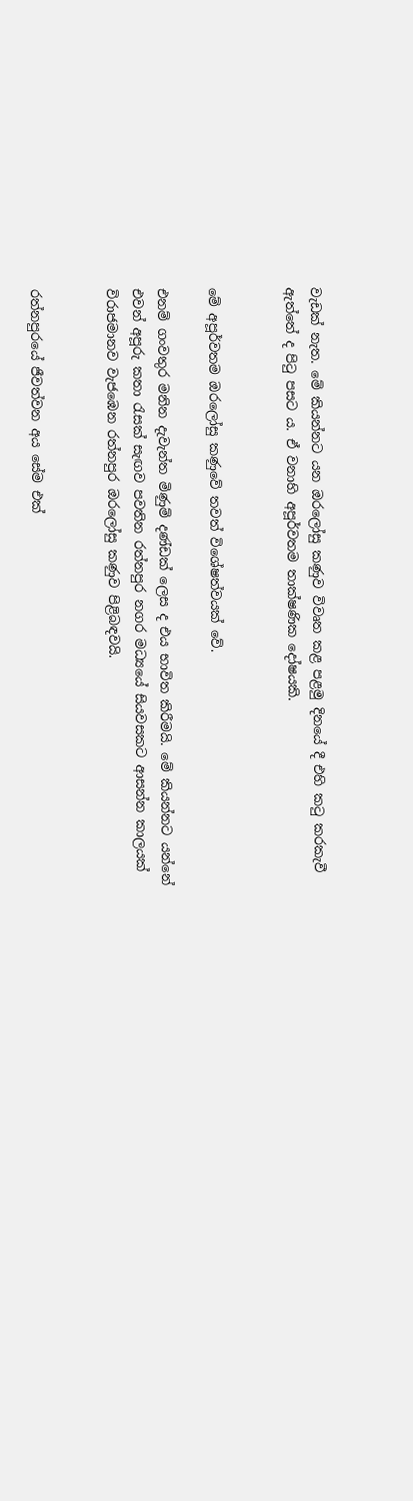වැඩක් නැත. මේ කියන්නට යන ඔරලෝසු කණුව විවෘත කළ පළමු දිනයේ දී එහි කටු කරකැවී ඇත්තේ ද පිටු පසට ය. ඒ වනාහි අපූර්වතම තාක්ෂණික දෝෂයකි.


මේ අපූර්වතම ඔරලෝසු කණුවේ තවත් විශේෂත්වයක් වේ.

එනම් ගංවතුර මනින දැවැන්ත මිණුම් දණ්ඩක් ලෙස ද එය භාවිත කිරීමයි. මේ කියන්නට යන්නේ එවන් අපූරු කතා රැසක් සැඟව පවතින රත්නපුර නගර මධ්‍යයේ සියවසකට ආසන්න කාලයක් විරාජමානව වැජඹෙන රත්නපුර ඔරලෝසු කණුව පිළිබඳවයි.


රත්නපුරයේ ජීවත්වන අය සේම එක්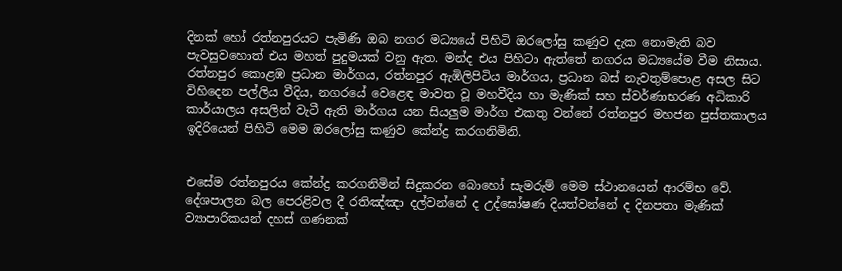දිනක් හෝ රත්නපුරයට පැමිණි ඔබ නගර මධ්‍යයේ පිහිටි ඔරලෝසු කණුව දැක නොමැති බව පැවසුවහොත් එය මහත් පුදුමයක් වනු ඇත. මන්ද එය පිහිටා ඇත්තේ නගරය මධ්‍යයේම වීම නිසාය. රත්නපුර කොළඹ ප්‍රධාන මාර්ගය, රත්නපුර ඇඹිලිපිටිය මාර්ගය, ප්‍රධාන බස් නැවතුම්පොළ අසල සිට විහිදෙන පල්ලිය වීදිය, නගරයේ වෙළෙඳ මාවත වූ මහවීදිය හා මැණික් සහ ස්වර්ණාභරණ අධිකාරි කාර්යාලය අසලින් වැටී ඇති මාර්ගය යන සියලුම මාර්ග එකතු වන්නේ රත්නපුර මහජන පුස්තකාලය ඉදිරියෙන් පිහිටි මෙම ඔරලෝසු කණුව කේන්ද්‍ර කරගනිමිනි.


එසේම රත්නපුරය කේන්ද්‍ර කරගනිමින් සිදුකරන බොහෝ සැමරුම් මෙම ස්ථානයෙන් ආරම්භ වේ. දේශපාලන බල පෙරළිවල දී රතිඤ්ඤා දල්වන්නේ ද උද්ඝෝෂණ දියත්වන්නේ ද දිනපතා මැණික් ව්‍යාපාරිකයන් දහස් ගණනක්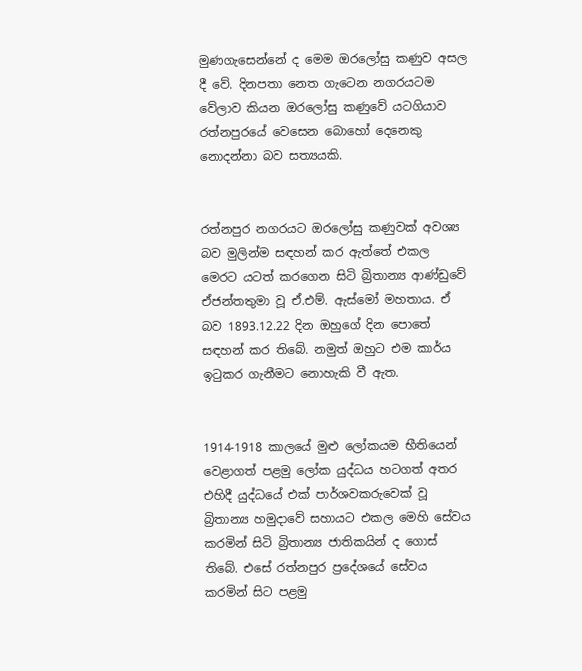මුණගැසෙන්නේ ද මෙම ඔරලෝසු කණුව අසල දී වේ. දිනපතා නෙත ගැටෙන නගරයටම වේලාව කියන ඔරලෝසු කණුවේ යටගියාව රත්නපුරයේ වෙසෙන බොහෝ දෙනෙකු නොදන්නා බව සත්‍යයකි.


රත්නපුර නගරයට ඔරලෝසු කණුවක් අවශ්‍ය බව මුලින්ම සඳහන් කර ඇත්තේ එකල මෙරට යටත් කරගෙන සිටි බ්‍රිතාන්‍ය ආණ්ඩුවේ ඒජන්තතුමා වූ ඒ.එම්. ඇස්මෝ මහතාය. ඒ බව 1893.12.22 දින ඔහුගේ දින පොතේ සඳහන් කර තිබේ. නමුත් ඔහුට එම කාර්ය ඉටුකර ගැනීමට නොහැකි වී ඇත.


1914-1918 කාලයේ මුළු ලෝකයම භීතියෙන් වෙළාගත් පළමු ලෝක යුද්ධය හටගත් අතර එහිදී යුද්ධයේ එක් පාර්ශවකරුවෙක් වූ බ්‍රිතාන්‍ය හමුදාවේ සහායට එකල මෙහි සේවය කරමින් සිටි බ්‍රිතාන්‍ය ජාතිකයින් ද ගොස් තිබේ. එසේ රත්නපුර ප්‍රදේශයේ සේවය කරමින් සිට පළමු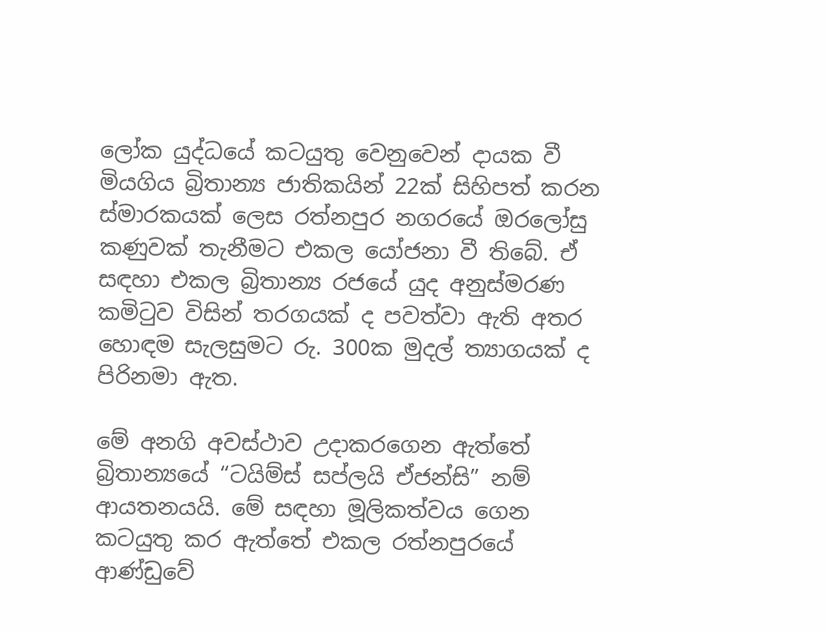ලෝක යුද්ධයේ කටයුතු වෙනුවෙන් දායක වී මියගිය බ්‍රිතාන්‍ය ජාතිකයින් 22ක් සිහිපත් කරන ස්මාරකයක් ලෙස රත්නපුර නගරයේ ඔරලෝසු කණුවක් තැනීමට එකල යෝජනා වී තිබේ. ඒ සඳහා එකල බ්‍රිතාන්‍ය රජයේ යුද අනුස්මරණ කමිටුව විසින් තරගයක් ද පවත්වා ඇති අතර හොඳම සැලසුමට රු. 300ක මුදල් ත්‍යාගයක් ද පිරිනමා ඇත.

මේ අනගි අවස්ථාව උදාකරගෙන ඇත්තේ බ්‍රිතාන්‍යයේ “ටයිම්ස් සප්ලයි ඒජන්සි” නම් ආයතනයයි. මේ සඳහා මූලිකත්වය ගෙන කටයුතු කර ඇත්තේ එකල රත්නපුරයේ ආණ්ඩුවේ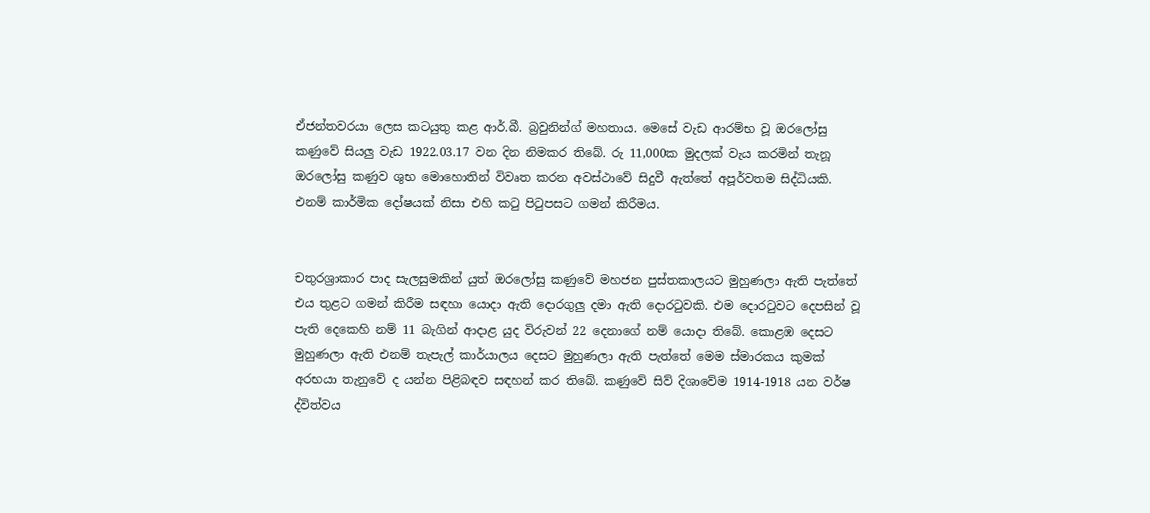ඒජන්තවරයා ලෙස කටයුතු කළ ආර්.බී. බ්‍රවුනින්ග් මහතාය. මෙසේ වැඩ ආරම්භ වූ ඔරලෝසු කණුවේ සියලු වැඩ 1922.03.17 වන දින නිමකර තිබේ. රු 11,000ක මුදලක් වැය කරමින් තැනූ ඔරලෝසු කණුව ශුභ මොහොතින් විවෘත කරන අවස්ථාවේ සිදුවී ඇත්තේ අපූර්වතම සිද්ධියකි. එනම් කාර්මික දෝෂයක් නිසා එහි කටු පිටුපසට ගමන් කිරීමය.


චතුරශ්‍රාකාර පාද සැලසුමකින් යුත් ඔරලෝසු කණුවේ මහජන පුස්තකාලයට මුහුණලා ඇති පැත්තේ එය තුළට ගමන් කිරීම සඳහා යොදා ඇති දොරගුලු දමා ඇති දොරටුවකි. එම දොරටුවට දෙපසින් වූ පැති දෙකෙහි නම් 11 බැගින් ආද‌ාළ යුද විරුවන් 22 දෙනාගේ නම් යොදා තිබේ. කොළඹ දෙසට මුහුණලා ඇති එනම් තැපැල් කාර්යාලය දෙසට මුහුණලා ඇති පැත්තේ මෙම ස්මාරකය කුමක් අරභයා තැනුවේ ද යන්න පිළිබඳව සඳහන් කර තිබේ. කණුවේ සිව් දිශාවේම 1914-1918 යන වර්ෂ ද්විත්වය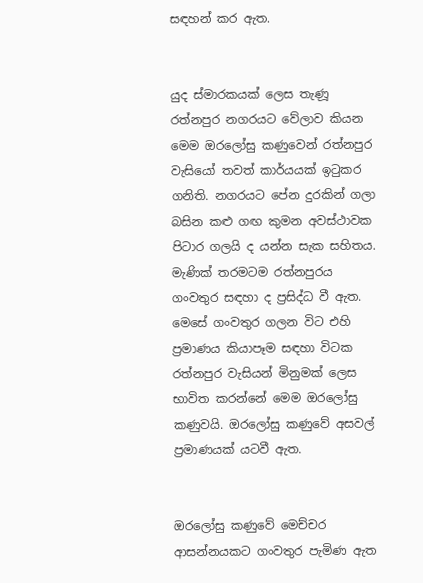සඳහන් කර ඇත.


යුද ස්මාරකයක් ලෙස තැණූ රත්නපුර නගරයට වේලාව කියන මෙම ඔරලෝසු කණුවෙන් රත්නපුර වැසියෝ තවත් කාර්යයක් ඉටුකර ගනිති. නගරයට පේන දුරකින් ගලා බසින කළු ගඟ කුමන අවස්ථාවක පිටාර ගලයි ද යන්න සැක සහිතය. මැණික් තරමටම රත්නපුරය ගංවතුර සඳහා ද ප්‍රසිද්ධ වී ඇත. මෙසේ ගංවතුර ගලන විට එහි ප්‍රමාණය කියාපෑම සඳහා විටක රත්නපුර වැසියන් මිනුමක් ලෙස භාවිත කරන්නේ මෙම ඔරලෝසු කණුවයි. ඔරලෝසු කණුවේ අසවල් ප්‍රමාණයක් යටවී ඇත.


ඔරලෝසු කණුවේ මෙච්චර ආසන්නයකට ගංවතුර පැමිණ ඇත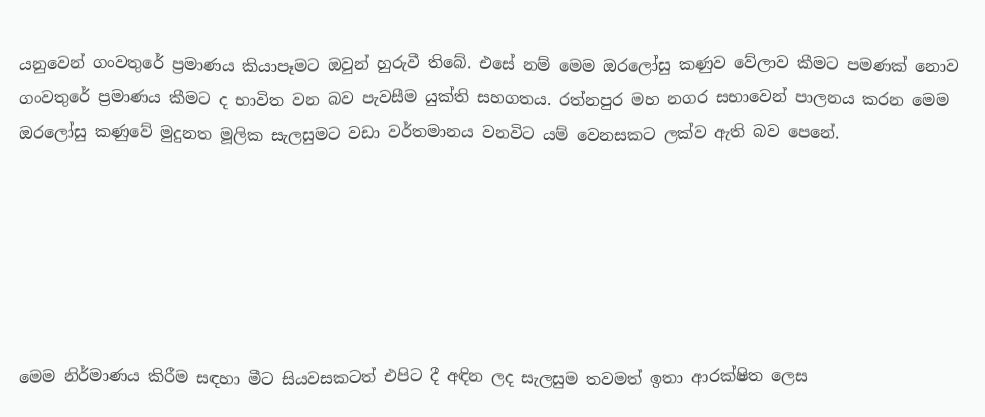යනුවෙන් ගංවතුරේ ප්‍රමාණය කියාපෑමට ඔවුන් හුරුවී තිබේ. එසේ නම් මෙම ඔරලෝසු කණුව වේලාව කීමට පමණක් නොව ගංවතුරේ ප්‍රමාණය කීමට ද භාවිත වන බව පැවසීම යුක්ති සහගතය. රත්නපුර මහ නගර සභාවෙන් පාලනය කරන මෙම ඔරලෝසු කණුවේ මුදුනත මූලික සැලසුමට වඩා වර්තමානය වනවිට යම් වෙනසකට ලක්ව ඇති බව පෙනේ.






මෙම නිර්මාණය කිරීම සඳහා මීට සියවසකටත් එපිට දී අඳින ලද සැලසුම තවමත් ඉතා ආරක්ෂිත ලෙස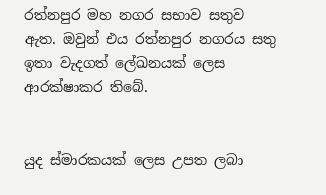රත්නපුර මහ නගර සභාව සතුව ඇත. ඔවුන් එය රත්නපුර නගරය සතු ඉතා වැදගත් ලේඛනයක් ලෙස ආරක්ෂාකර තිබේ.


යුද ස්මාරකයක් ලෙස උපත ලබා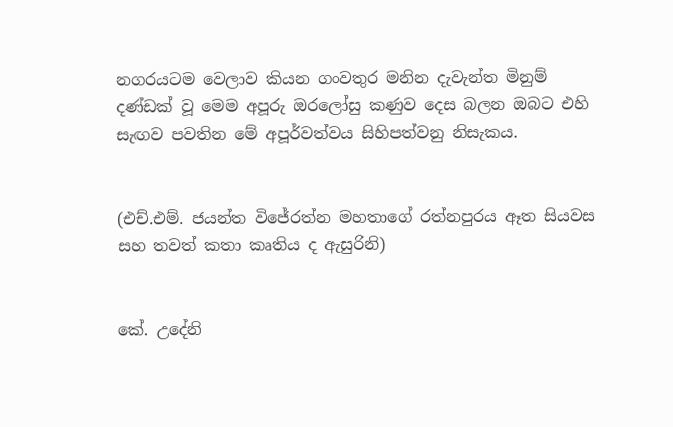නගරයටම වෙලාව කියන ගංවතුර මනින දැවැන්ත මිනුම් දණ්ඩක් වූ මෙම අපූරු ඔරලෝසු කණුව දෙස බලන ඔබට එහි සැඟව පවතින මේ අපූර්වත්වය සිහිපත්වනු නිසැකය.


(එච්.එම්. ජයන්ත විජේරත්න මහතාගේ රත්නපුරය ඈත සියවස සහ තවත් කතා කෘතිය ද ඇසුරිනි)


කේ. උදේනි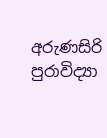අරුණසිරි
පුරාවිද්‍යා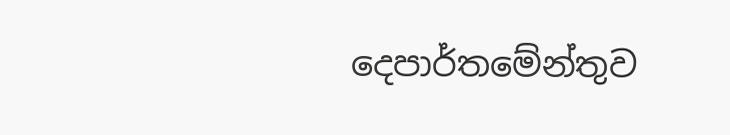දෙපාර්තමේන්තුව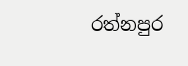රත්නපුර